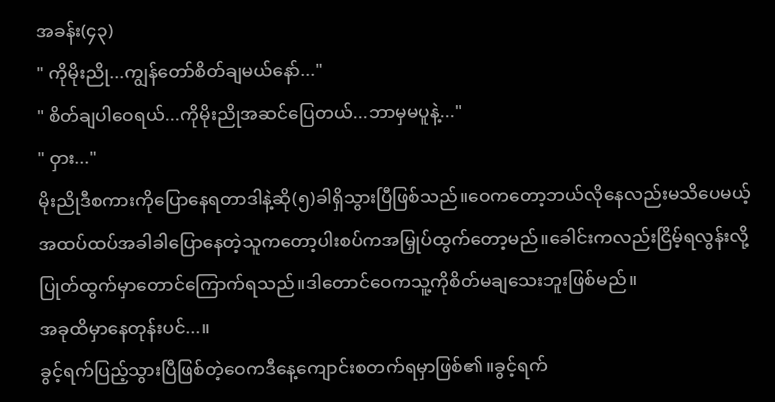အခန်း(၄၃)
" ကိုမိုးညို...ကျွန်တော်စိတ်ချမယ်နော်..."
" စိတ်ချပါဝေရယ်...ကိုမိုးညိုအဆင်ပြေတယ်...ဘာမှမပူနဲ့..."
" ဝှား..."
မိုးညိုဒီစကားကိုပြောနေရတာဒါနဲ့ဆို(၅)ခါရှိသွားပြီဖြစ်သည်။ဝေကတော့ဘယ်လိုနေလည်းမသိပေမယ့်အထပ်ထပ်အခါခါပြောနေတဲ့သူကတော့ပါးစပ်ကအမြှုပ်ထွက်တော့မည်။ခေါင်းကလည်းငြိမ့်ရလွန်းလို့ပြုတ်ထွက်မှာတောင်ကြောက်ရသည်။ဒါတောင်ဝေကသူ့ကိုစိတ်မချသေးဘူးဖြစ်မည်။
အခုထိမှာနေတုန်းပင်...။
ခွင့်ရက်ပြည့်သွားပြီဖြစ်တဲ့ဝေကဒီနေ့ကျောင်းစတက်ရမှာဖြစ်၏။ခွင့်ရက်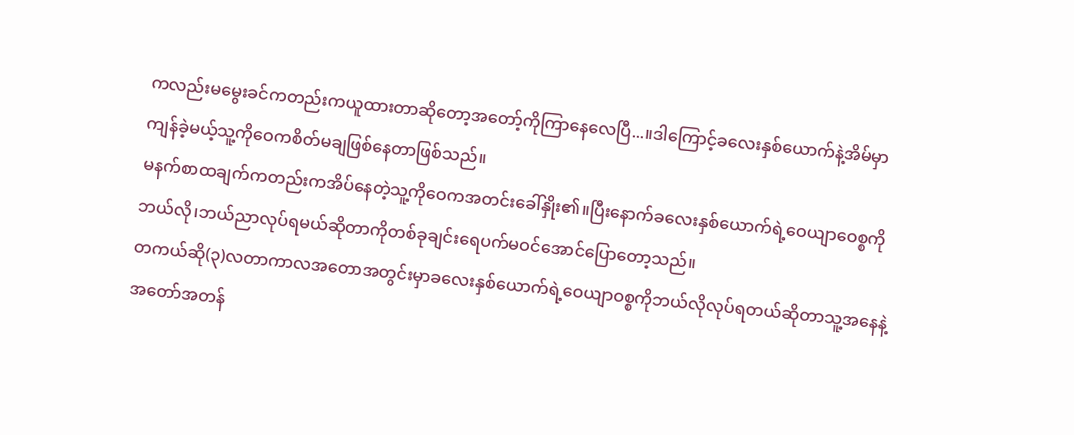ကလည်းမမွေးခင်ကတည်းကယူထားတာဆိုတော့အတော့်ကိုကြာနေလေပြီ...။ဒါကြောင့်ခလေးနှစ်ယောက်နဲ့အိမ်မှာကျန်ခဲ့မယ့်သူ့ကိုဝေကစိတ်မချဖြစ်နေတာဖြစ်သည်။
မနက်စာထချက်ကတည်းကအိပ်နေတဲ့သူ့ကိုဝေကအတင်းခေါ်နှိုး၏။ပြီးနောက်ခလေးနှစ်ယောက်ရဲ့ဝေယျာဝေစ္စကိုဘယ်လို၊ဘယ်ညာလုပ်ရမယ်ဆိုတာကိုတစ်ခုချင်းရေပက်မဝင်အောင်ပြောတော့သည်။
တကယ်ဆို(၃)လတာကာလအတောအတွင်းမှာခလေးနှစ်ယောက်ရဲ့ဝေယျာဝစ္စကိုဘယ်လိုလုပ်ရတယ်ဆိုတာသူ့အနေနဲ့အတော်အတန်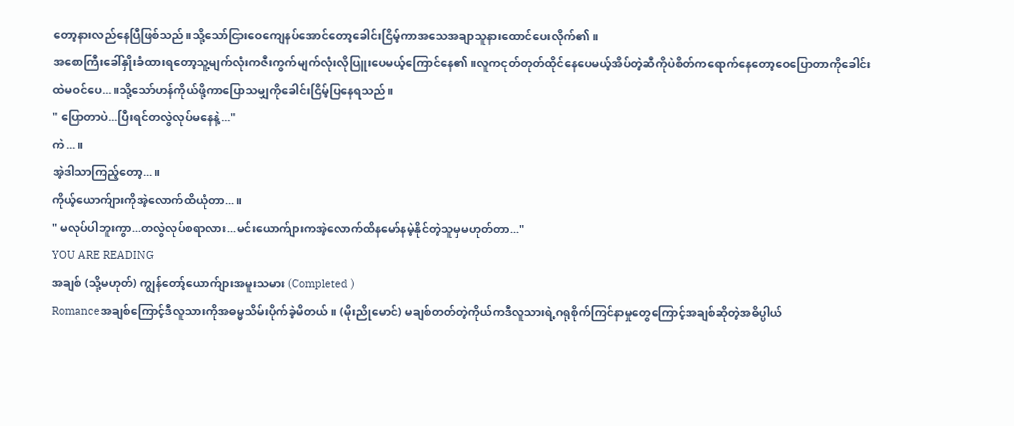တော့နားလည်နေပြီဖြစ်သည်။သို့သော်ငြားဝေကျေနပ်အောင်တော့ခေါင်းငြိမ့်ကာအသေအချာသူနားထောင်ပေးလိုက်၏။
အစောကြီးခေါ်နှိုးခံထားရတော့သူ့မျက်လုံးကဇီးကွက်မျက်လုံးလိုပြူးပေမယ့်ကြောင်နေ၏။လူကငုတ်တုတ်ထိုင်နေပေမယ့်အိပ်တဲ့ဆီကိုပဲစိတ်ကရောက်နေတော့ဝေပြောတာကိုခေါင်းထဲမဝင်ပေ...။သို့သော်ဟန်ကိုယ်ဖို့ကာပြောသမျှကိုခေါင်းငြိမ့်ပြနေရသည်။
" ပြောတာပဲ...ပြီးရင်တလွဲလုပ်မနေနဲ့..."
ကဲ...။
အဲ့ဒါသာကြည့်တော့...။
ကိုယ့်ယောက်ျားကိုအဲ့လောက်ထိယုံတာ...။
" မလုပ်ပါဘူးကွာ...တလွဲလုပ်စရာလား...မင်းယောက်ျားကအဲ့လောက်ထိနမော်နမဲ့နိုင်တဲ့သူမှမဟုတ်တာ..."
YOU ARE READING
အချစ် (သို့မဟုတ်) ကျွန်တော့်ယောက်ျားအမူးသမား (Completed )
Romanceအချစ်ကြောင့်ဒီလူသားကိုအဓမ္မသိမ်းပိုက်ခဲ့မိတယ်။ (မိုးညိုမောင်) မချစ်တတ်တဲ့ကိုယ်ကဒီလူသားရဲ့ဂရုစိုက်ကြင်နာမှုတွေကြောင့်အချစ်ဆိုတဲ့အဓိပ္ပါယ်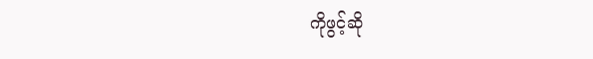ကိုဖွင့်ဆို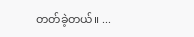တတ်ခဲ့တယ်။ ...